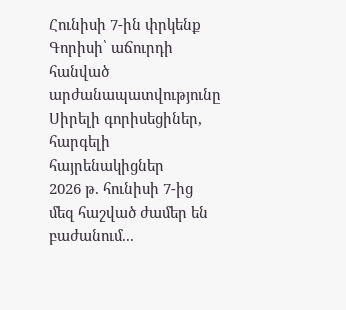Հունիսի 7-ին փրկենք Գորիսի՝ աճուրդի հանված արժանապատվությունը
Սիրելի գորիսեցիներ, հարգելի հայրենակիցներ
2026 թ. հունիսի 7-ից մեզ հաշված ժամեր են բաժանում...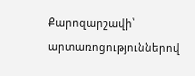Քարոզարշավի՝ արտառոցություններով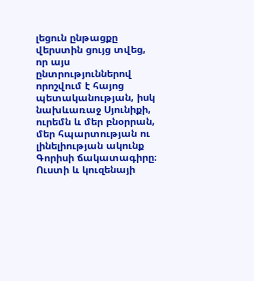լեցուն ընթացքը վերստին ցույց տվեց, որ այս ընտրություններով որոշվում է հայոց պետականության, իսկ նախևառաջ Սյունիքի, ուրեմն և մեր բնօրրան, մեր հպարտության ու լինելիության ակունք Գորիսի ճակատագիրը։
Ուստի և կուզենայի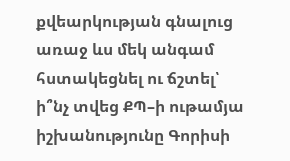քվեարկության գնալուց առաջ ևս մեկ անգամ հստակեցնել ու ճշտել՝ ի՞նչ տվեց ՔՊ–ի ութամյա իշխանությունը Գորիսի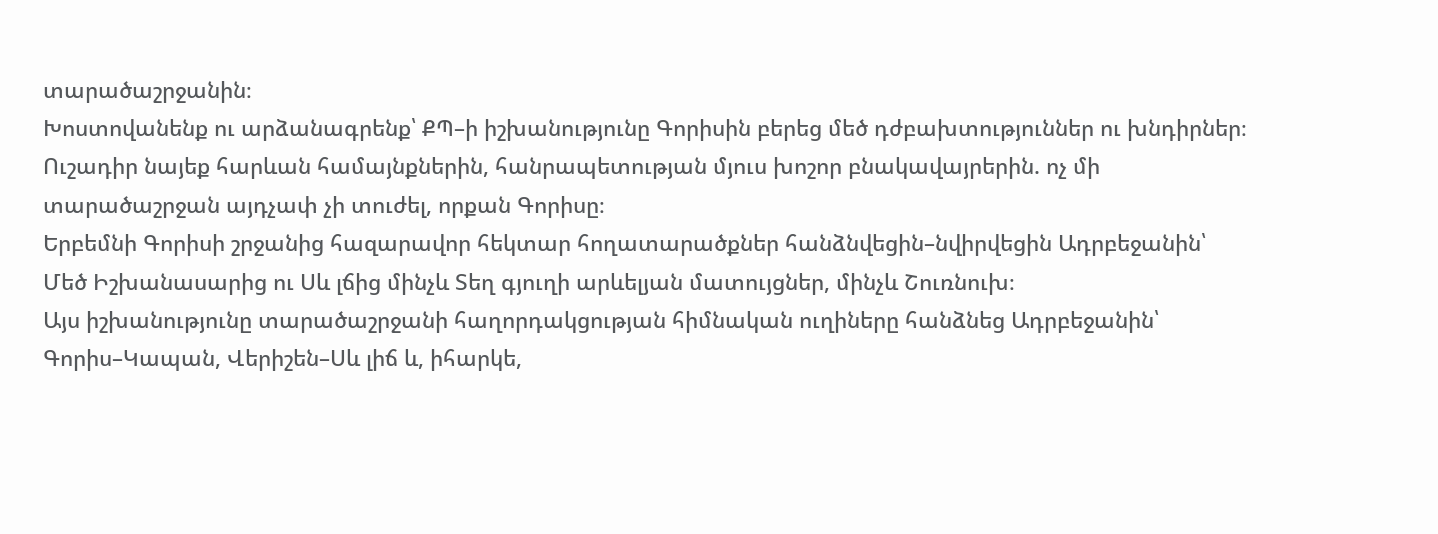տարածաշրջանին։
Խոստովանենք ու արձանագրենք՝ ՔՊ–ի իշխանությունը Գորիսին բերեց մեծ դժբախտություններ ու խնդիրներ։
Ուշադիր նայեք հարևան համայնքներին, հանրապետության մյուս խոշոր բնակավայրերին. ոչ մի տարածաշրջան այդչափ չի տուժել, որքան Գորիսը։
Երբեմնի Գորիսի շրջանից հազարավոր հեկտար հողատարածքներ հանձնվեցին–նվիրվեցին Ադրբեջանին՝ Մեծ Իշխանասարից ու Սև լճից մինչև Տեղ գյուղի արևելյան մատույցներ, մինչև Շուռնուխ։
Այս իշխանությունը տարածաշրջանի հաղորդակցության հիմնական ուղիները հանձնեց Ադրբեջանին՝ Գորիս–Կապան, Վերիշեն–Սև լիճ և, իհարկե,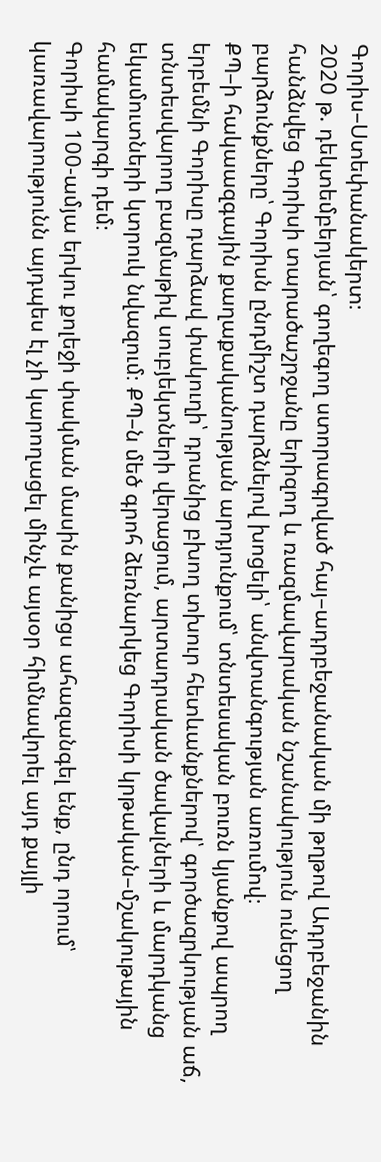Գորիս–Ստեփանակերտ։
2020 թ. դեկտեմբերյան՝ գողեգող ստորագրված հայ–ադրբեջանական մի թղթով Ադրբեջանին հանձնվեց Գորիսի տարածաշրջանը երիզող և ռազմավարական նշանակություն ունեցող բարձունքները՝ Գորիսն ընդմիշտ դարձնելով խոցելի՝ անվտանգության առումով։
ՔՊ–ի հակաազգային քաղաքականության արդյունքում՝ տնտեսական բուռն կյանքով ապրող երբեմնի Գորիսը դարձավ փակուղի՝ դրանից բխող տխուր հետևանքներով՝ գործազրկության աճ, տնտեսվարող բազմաթիվ սուբյեկտների վերացում, արտադրական ծավալների և մարդկանց եկամուտների կտրուկ նվազում։ ՔՊ–ն մեծ գրոհ ձեռնարկեց Գորիսի կրթական–մշակութային համակարգի դեմ։
Գորիսի 100-ամյա երկու քոլեջի փակման մասին քանիցս ահազանգել ենք, ընդ որում՝ կառավարությունն այդպես էլ չի կարողացել մինչև այսօր հիմնավորել այդ քայլի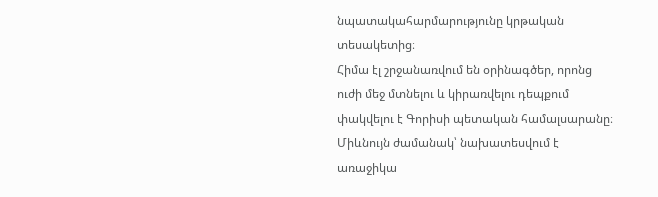նպատակահարմարությունը կրթական տեսակետից։
Հիմա էլ շրջանառվում են օրինագծեր, որոնց ուժի մեջ մտնելու և կիրառվելու դեպքում փակվելու է Գորիսի պետական համալսարանը։
Միևնույն ժամանակ՝ նախատեսվում է առաջիկա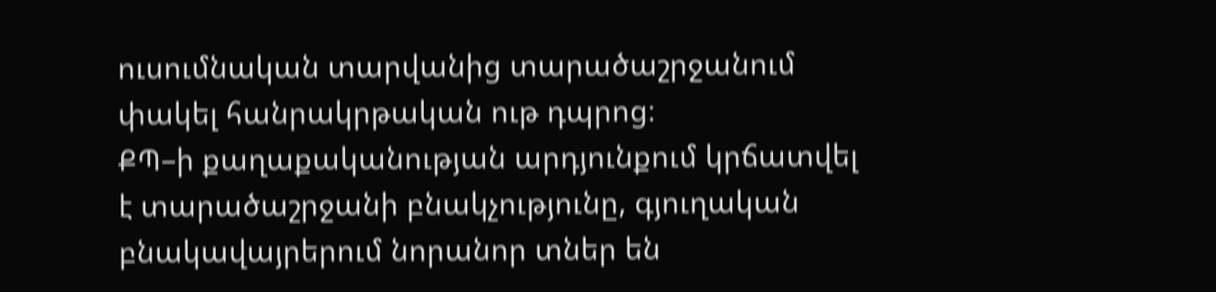ուսումնական տարվանից տարածաշրջանում փակել հանրակրթական ութ դպրոց։
ՔՊ–ի քաղաքականության արդյունքում կրճատվել է տարածաշրջանի բնակչությունը, գյուղական բնակավայրերում նորանոր տներ են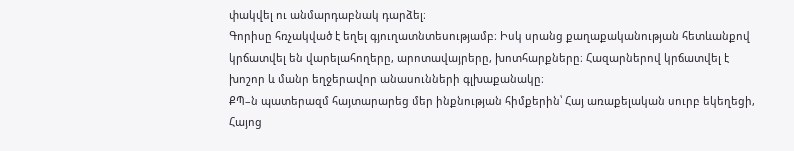փակվել ու անմարդաբնակ դարձել։
Գորիսը հռչակված է եղել գյուղատնտեսությամբ։ Իսկ սրանց քաղաքականության հետևանքով կրճատվել են վարելահողերը, արոտավայրերը, խոտհարքները։ Հազարներով կրճատվել է խոշոր և մանր եղջերավոր անասունների գլխաքանակը։
ՔՊ–ն պատերազմ հայտարարեց մեր ինքնության հիմքերին՝ Հայ առաքելական սուրբ եկեղեցի, Հայոց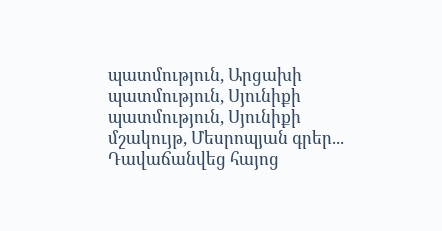պատմություն, Արցախի պատմություն, Սյունիքի պատմություն, Սյունիքի մշակույթ, Մեսրոպյան գրեր...
Դավաճանվեց հայոց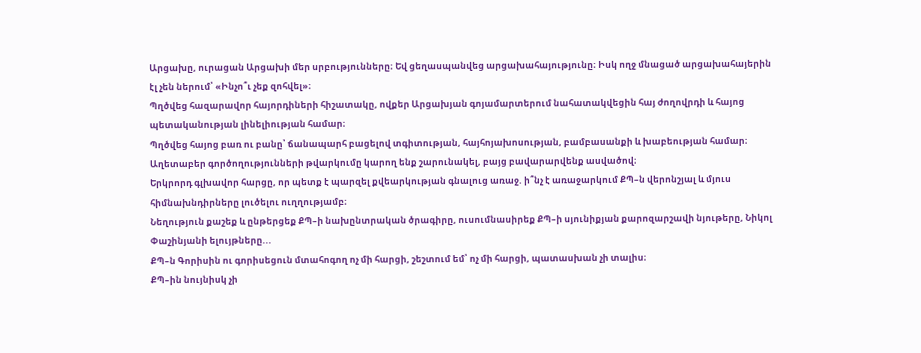Արցախը, ուրացան Արցախի մեր սրբությունները։ Եվ ցեղասպանվեց արցախահայությունը։ Իսկ ողջ մնացած արցախահայերին էլ չեն ներում՝ «Ինչո՞ւ չեք զոհվել»։
Պղծվեց հազարավոր հայորդիների հիշատակը, ովքեր Արցախյան գոյամարտերում նահատակվեցին հայ ժողովրդի և հայոց պետականության լինելիության համար։
Պղծվեց հայոց բառ ու բանը՝ ճանապարհ բացելով տգիտության, հայհոյախոսության, բամբասանքի և խաբեության համար։
Աղետաբեր գործողությունների թվարկումը կարող ենք շարունակել, բայց բավարարվենք ասվածով։
Երկրորդ գլխավոր հարցը, որ պետք է պարզել քվեարկության գնալուց առաջ. ի՞նչ է առաջարկում ՔՊ–ն վերոնշյալ և մյուս հիմնախնդիրները լուծելու ուղղությամբ։
Նեղություն քաշեք և ընթերցեք ՔՊ–ի նախընտրական ծրագիրը, ուսումնասիրեք ՔՊ–ի սյունիքյան քարոզարշավի նյութերը, Նիկոլ Փաշինյանի ելույթները...
ՔՊ–ն Գորիսին ու գորիսեցուն մտահոգող ոչ մի հարցի, շեշտում եմ՝ ոչ մի հարցի, պատասխան չի տալիս։
ՔՊ–ին նույնիսկ չի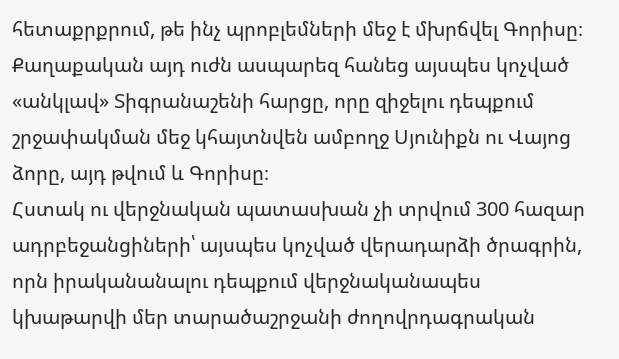հետաքրքրում, թե ինչ պրոբլեմների մեջ է մխրճվել Գորիսը։
Քաղաքական այդ ուժն ասպարեզ հանեց այսպես կոչված «անկլավ» Տիգրանաշենի հարցը, որը զիջելու դեպքում շրջափակման մեջ կհայտնվեն ամբողջ Սյունիքն ու Վայոց ձորը, այդ թվում և Գորիսը։
Հստակ ու վերջնական պատասխան չի տրվում 300 հազար ադրբեջանցիների՝ այսպես կոչված վերադարձի ծրագրին, որն իրականանալու դեպքում վերջնականապես կխաթարվի մեր տարածաշրջանի ժողովրդագրական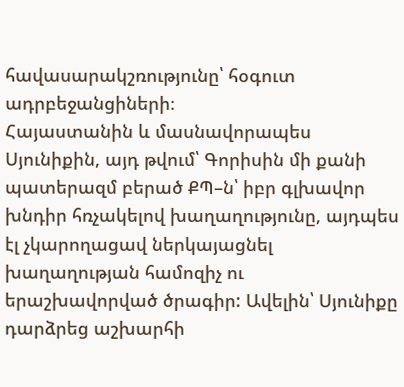հավասարակշռությունը՝ հօգուտ ադրբեջանցիների։
Հայաստանին և մասնավորապես Սյունիքին, այդ թվում՝ Գորիսին մի քանի պատերազմ բերած ՔՊ–ն՝ իբր գլխավոր խնդիր հռչակելով խաղաղությունը, այդպես էլ չկարողացավ ներկայացնել խաղաղության համոզիչ ու երաշխավորված ծրագիր: Ավելին՝ Սյունիքը դարձրեց աշխարհի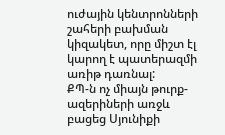ուժային կենտրոնների շահերի բախման կիզակետ, որը միշտ էլ կարող է պատերազմի առիթ դառնալ:
ՔՊ-ն ոչ միայն թուրք-ազերիների առջև բացեց Սյունիքի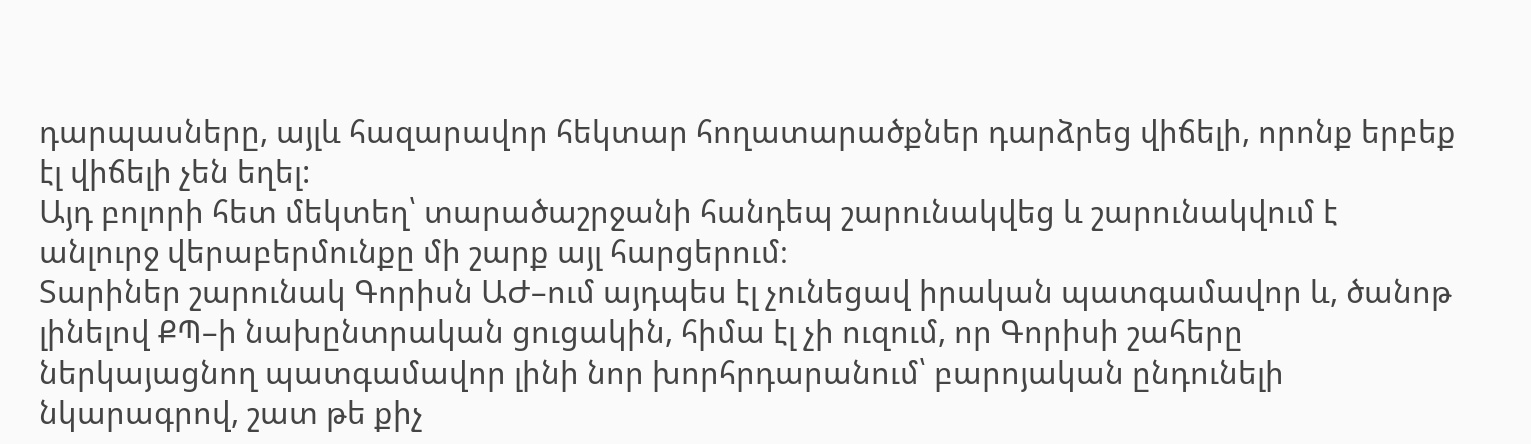դարպասները, այլև հազարավոր հեկտար հողատարածքներ դարձրեց վիճելի, որոնք երբեք էլ վիճելի չեն եղել:
Այդ բոլորի հետ մեկտեղ՝ տարածաշրջանի հանդեպ շարունակվեց և շարունակվում է անլուրջ վերաբերմունքը մի շարք այլ հարցերում։
Տարիներ շարունակ Գորիսն ԱԺ–ում այդպես էլ չունեցավ իրական պատգամավոր և, ծանոթ լինելով ՔՊ–ի նախընտրական ցուցակին, հիմա էլ չի ուզում, որ Գորիսի շահերը ներկայացնող պատգամավոր լինի նոր խորհրդարանում՝ բարոյական ընդունելի նկարագրով, շատ թե քիչ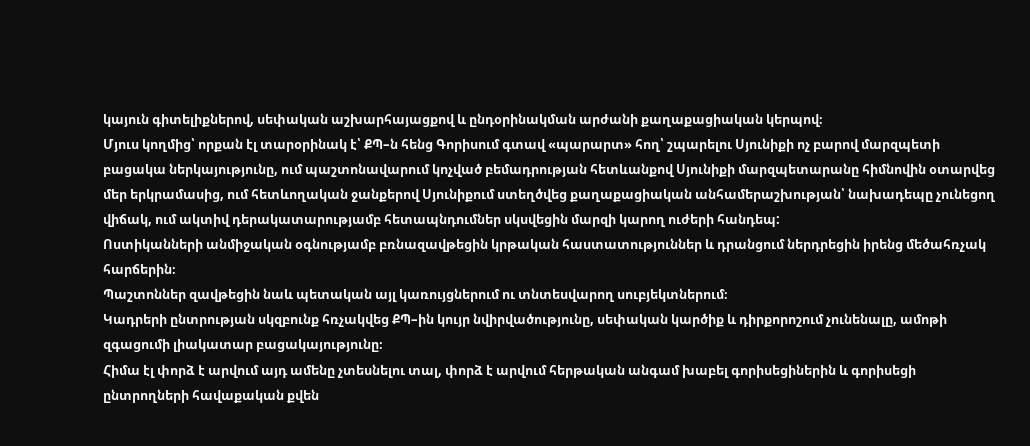կայուն գիտելիքներով, սեփական աշխարհայացքով և ընդօրինակման արժանի քաղաքացիական կերպով։
Մյուս կողմից՝ որքան էլ տարօրինակ է՝ ՔՊ–ն հենց Գորիսում գտավ «պարարտ» հող՝ շպարելու Սյունիքի ոչ բարով մարզպետի բացակա ներկայությունը, ում պաշտոնավարում կոչված բեմադրության հետևանքով Սյունիքի մարզպետարանը հիմնովին օտարվեց մեր երկրամասից, ում հետևողական ջանքերով Սյունիքում ստեղծվեց քաղաքացիական անհամերաշխության՝ նախադեպը չունեցող վիճակ, ում ակտիվ դերակատարությամբ հետապնդումներ սկսվեցին մարզի կարող ուժերի հանդեպ:
Ոստիկանների անմիջական օգնությամբ բռնազավթեցին կրթական հաստատություններ և դրանցում ներդրեցին իրենց մեծահռչակ հարճերին։
Պաշտոններ զավթեցին նաև պետական այլ կառույցներում ու տնտեսվարող սուբյեկտներում։
Կադրերի ընտրության սկզբունք հռչակվեց ՔՊ–ին կույր նվիրվածությունը, սեփական կարծիք և դիրքորոշում չունենալը, ամոթի զգացումի լիակատար բացակայությունը։
Հիմա էլ փորձ է արվում այդ ամենը չտեսնելու տալ, փորձ է արվում հերթական անգամ խաբել գորիսեցիներին և գորիսեցի ընտրողների հավաքական քվեն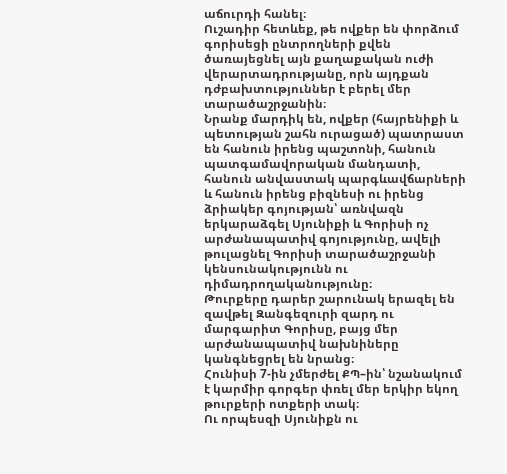աճուրդի հանել։
Ուշադիր հետևեք, թե ովքեր են փորձում գորիսեցի ընտրողների քվեն ծառայեցնել այն քաղաքական ուժի վերարտադրությանը, որն այդքան դժբախտություններ է բերել մեր տարածաշրջանին։
Նրանք մարդիկ են, ովքեր (հայրենիքի և պետության շահն ուրացած) պատրաստ են հանուն իրենց պաշտոնի, հանուն պատգամավորական մանդատի, հանուն անվաստակ պարգևավճարների և հանուն իրենց բիզնեսի ու իրենց ձրիակեր գոյության՝ առնվազն երկարաձգել Սյունիքի և Գորիսի ոչ արժանապատիվ գոյությունը, ավելի թուլացնել Գորիսի տարածաշրջանի կենսունակությունն ու դիմադրողականությունը։
Թուրքերը դարեր շարունակ երազել են զավթել Զանգեզուրի զարդ ու մարգարիտ Գորիսը, բայց մեր արժանապատիվ նախնիները կանգնեցրել են նրանց։
Հունիսի 7-ին չմերժել ՔՊ–ին՝ նշանակում է կարմիր գորգեր փռել մեր երկիր եկող թուրքերի ոտքերի տակ։
Ու որպեսզի Սյունիքն ու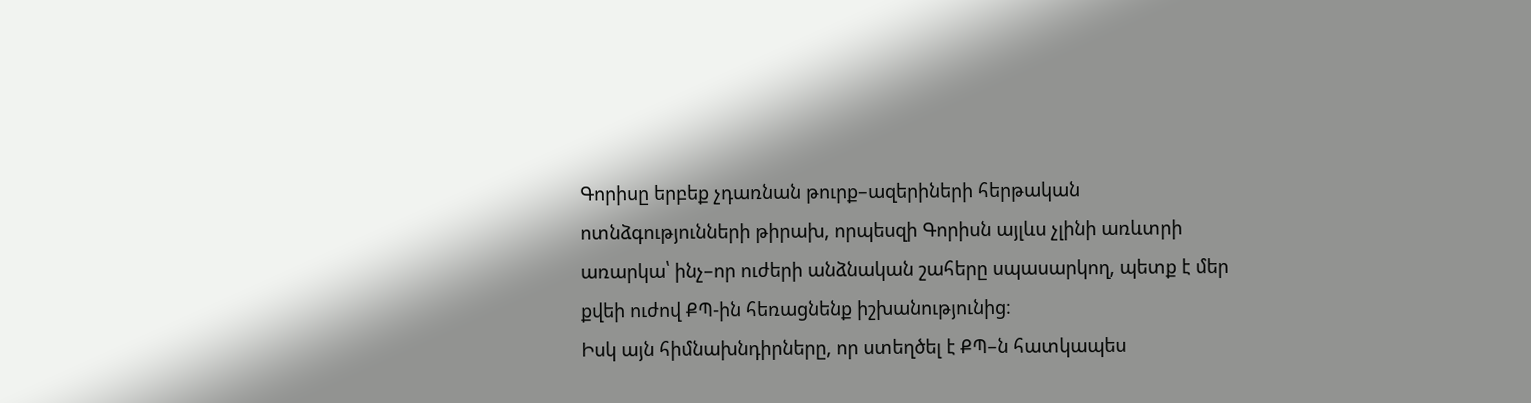Գորիսը երբեք չդառնան թուրք–ազերիների հերթական ոտնձգությունների թիրախ, որպեսզի Գորիսն այլևս չլինի առևտրի առարկա՝ ինչ–որ ուժերի անձնական շահերը սպասարկող, պետք է մեր քվեի ուժով ՔՊ-ին հեռացնենք իշխանությունից։
Իսկ այն հիմնախնդիրները, որ ստեղծել է ՔՊ–ն հատկապես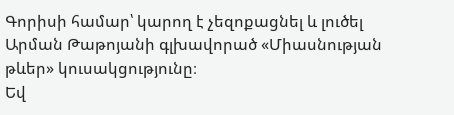Գորիսի համար՝ կարող է չեզոքացնել և լուծել Արման Թաթոյանի գլխավորած «Միասնության թևեր» կուսակցությունը։
Եվ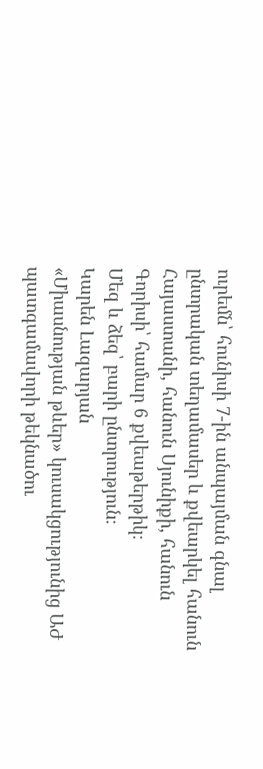ուրեմն՝ հունիսի 7-ին անպայման գնալ ընտրական տեղամասեր և քվեարկել հանուն Հայաստանի, հանուն Սյունիքի, հանուն Գորիսի՝ համար 6 քվեաթերթիկ։
Մեզ և ձեզ՝ բարի ընտրություն։
Կարեն Լազարյան
«Միասնության թևեր» կուսակցությունից ԱԺ պատգամավորի թեկնածու